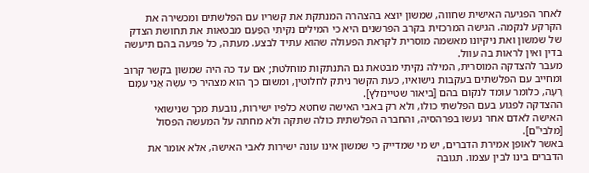לאחר הפגיעה האישית שחווה, שמשון יוצא בהצהרה המנתקת את קשריו עם הפלשתים ומכשירה את הקרקע לנקמה. הגישה המרכזית בקרב הפרשנים היא כי המילים נִקֵּיתִי הַפַּעַם מבטאות את תחושת הצדק של שמשון ואת ניקיונו מאשמה מוסרית לקראת הפעולה שהוא עתיד לבצע. מעתה, כל פגיעה בהם תיעשה בדין ואין לראות בה עוול.
מעבר להצדקה המוסרית, המילה נִקֵּיתִי מבטאת גם התנתקות מוחלטת; אם עד כה היה שמשון בקשר קרוב ומחייב עם הפלשתים בעקבות נישואיו, כעת הקשר ניתק לחלוטין, ומשום כך הוא מצהיר כִּי עֹשֶׂה אֲנִי עִמָּם רָעָה, כלומר עומד לנקום בהם [ביאור שטיינזלץ].
ההצדקה לפגוע בעם הפלשתי כולו, ולא רק באבי האישה שחטא כלפיו ישירות, נובעת מכך שנישואי האישה לאדם אחר נעשו בפרהסיה, והחברה הפלשתית כולה שתקה ולא מחתה על המעשה הפסול [מלבי"ם].
באשר לאופן אמירת הדברים, יש מי שמדייק כי שמשון אינו עונה ישירות לאבי האישה, אלא אומר את הדברים בינו לבין עצמו. תגובה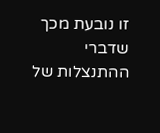זו נובעת מכך שדברי ההתנצלות של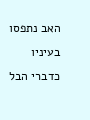האב נתפסו בעיניו כדברי הבל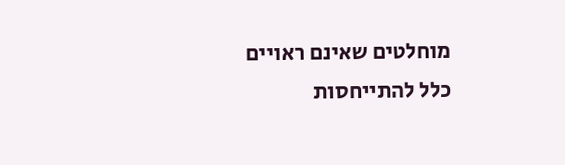מוחלטים שאינם ראויים כלל להתייחסות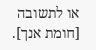או לתשובה [חומת אנך].